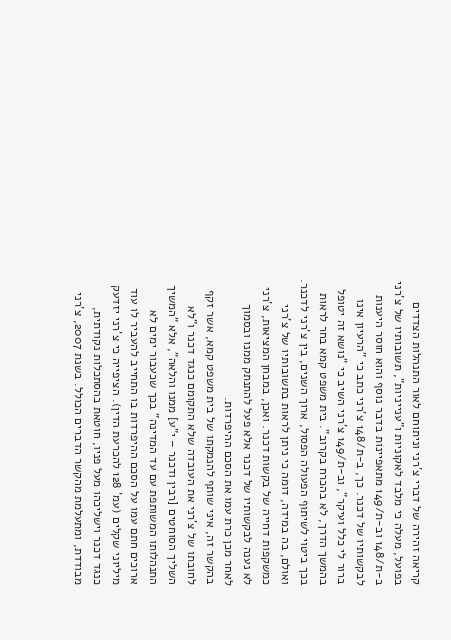קריאה זהירה של דברי צ'רני וניתוחם לאור התנהלות הצדדים בפועל, מעלה כי מלבד לאקוניות ו"ענייניות", תשובותיו של צ'רני ב-ת/148 וב-ת/149 מתאפיינות בדבר נוסף והוא חוסר היענות לבקשותיו של דכנר. כך, ב-ת/148 צ'רני כתב כי "הרעיון אינו ברור לי כלל ועיקר", וב-ת/149 צ'רני השיב כי "נושא זה יטופל בהמשך הדרך, לא בהכרח בקרוב". בית משפט קמא בחר לראות בכך ביטוי לשיתוף הפעולה הפסול, ארוך השנים, בין צ'רני לדכנר. ואולם, בה במידה, דומה כי ניתן לראות בתשובותיו של צ'רני כמשקפות דחייה של בקשות דכנר. ואכן, במבחן המציאות, צ'רני לא נענה לבקשותיו של דכנר אלא פעל להתנתק ממנו ובסמוך לאחר מכן כרת עמו את הסכם ההיפרדות.
בהקשר זה, איני שותף להנמקתו של בית משפט קמא, אשר זקף לחובתו של צ'רני את העובדה שלא התקומם כנגד דכנר ו"לא השליך הסוחטים [רבין ודכנר – י"ע] ממנו והלאה", אלא "המשיך התנהלותו המשותפת עם עד המדינה" בכך שכעבור ימים לא ארוכים חתם עמו על הסכם ההיפרדות בו התחייב להעביר לו עוד מיליוני שקלים (עמ' 128 להכרעת הדין). הציפייה כי צ'רני יזדעק כנגד דכנר וישליכהו מעל פניו, חוטאת בהסתכלות נקודתית, מבודדת, ומתעלמת מהקשר הדברים הכולל. בשנת 2007, צ'רני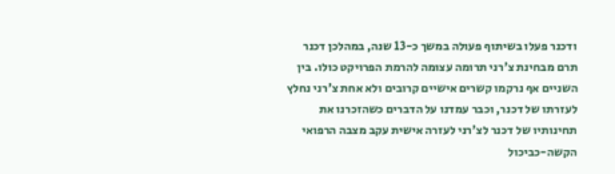ודכנר פעלו בשיתוף פעולה במשך כ-13 שנה, במהלכן דכנר תרם מבחינת צ'רני תרומה עצומה להרמת הפרויקט כולו. בין השניים אף נרקמו קשרים אישיים קרובים ולא אחת צ'רני נחלץ לעזרתו של דכנר, וכבר עמדנו על הדברים כשהזכרנו את תחינותיו של דכנר לצ'רני לעזרה אישית עקב מצבה הרפואי הקשה-כביכול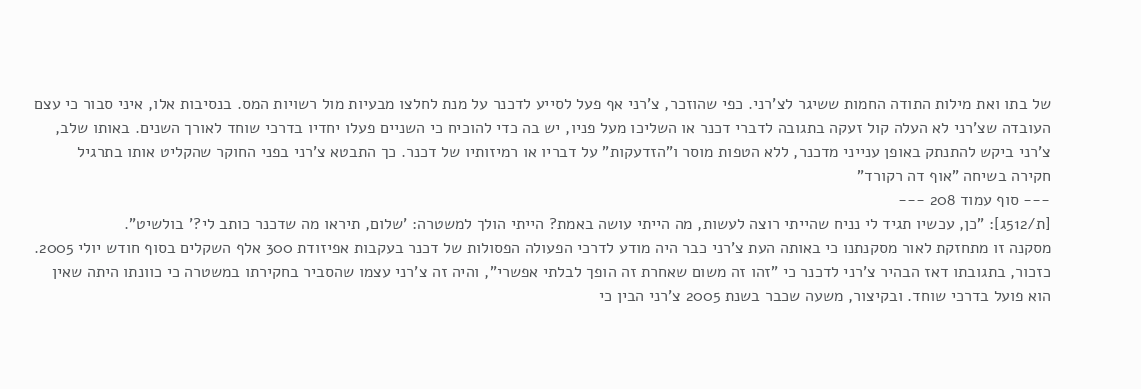של בתו ואת מילות התודה החמות ששיגר לצ'רני. כפי שהוזכר, צ'רני אף פעל לסייע לדכנר על מנת לחלצו מבעיות מול רשויות המס. בנסיבות אלו, איני סבור כי עצם העובדה שצ'רני לא העלה קול זעקה בתגובה לדברי דכנר או השליכו מעל פניו, יש בה כדי להוכיח כי השניים פעלו יחדיו בדרכי שוחד לאורך השנים. באותו שלב, צ'רני ביקש להתנתק באופן ענייני מדכנר, ללא הטפות מוסר ו"הזדעקות" על דבריו או רמיזותיו של דכנר. כך התבטא צ'רני בפני החוקר שהקליט אותו בתרגיל חקירה בשיחה "אוף דה רקורד"
--- סוף עמוד 208 ---
[ת/512ג]: "כן, עכשיו תגיד לי נניח שהייתי רוצה לעשות, מה הייתי עושה באמת? הייתי הולך למשטרה: 'שלום, תיראו מה שדכנר כותב לי?' בולשיט".
מסקנה זו מתחזקת לאור מסקנתנו כי באותה העת צ'רני כבר היה מודע לדרכי הפעולה הפסולות של דכנר בעקבות אפיזודת 300 אלף השקלים בסוף חודש יולי 2005. כזכור, בתגובתו דאז הבהיר צ'רני לדכנר כי "זהו זה משום שאחרת זה הופך לבלתי אפשרי", והיה זה צ'רני עצמו שהסביר בחקירתו במשטרה כי כוונתו היתה שאין הוא פועל בדרכי שוחד. ובקיצור, משעה שכבר בשנת 2005 צ'רני הבין כי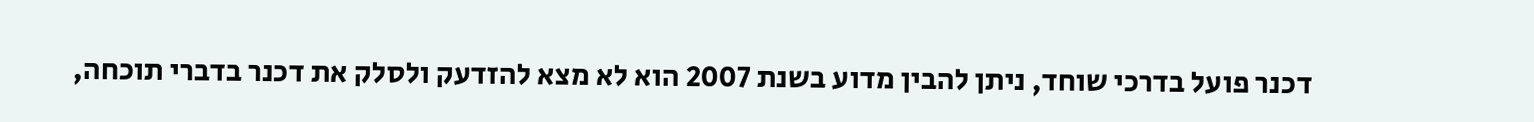דכנר פועל בדרכי שוחד, ניתן להבין מדוע בשנת 2007 הוא לא מצא להזדעק ולסלק את דכנר בדברי תוכחה,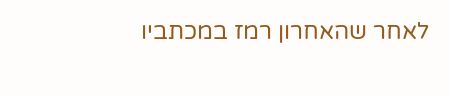לאחר שהאחרון רמז במכתביו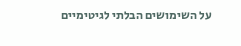על השימושים הבלתי לגיטימיים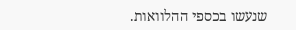שנעשו בכספי ההלוואות.